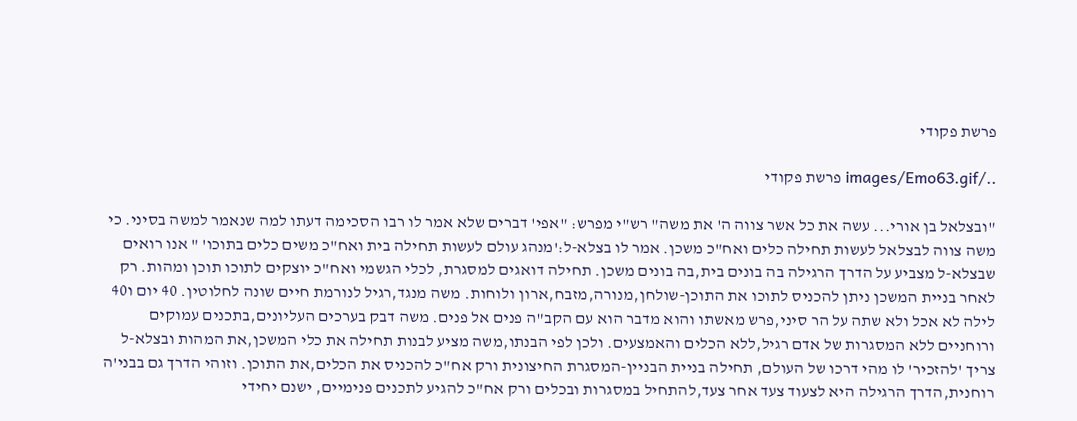פרשת פקודי

../images/Emo63.gif פרשת פקודי

"ובצלאל בן אורי... עשה את כל אשר צווה ה' את משה" רש"י מפרש: "אפי' דברים שלא אמר לו רבו הסכימה דעתו למה שנאמר למשה בסיני. כי משה צווה לבצלאל לעשות תחילה כלים ואח"כ משכן. אמר לו בצלא-ל:'מנהג עולם לעשות תחילה בית ואח"כ משים כלים בתוכו' " אנו רואים שבצלא-ל מצביע על הדרך הרגילה בה בונים בית,בה בונים משכן. תחילה דואגים למסגרת, לכלי הגשמי ואח"כ יוצקים לתוכו תוכן ומהות. רק לאחר בניית המשכן ניתן להכניס לתוכו את התוכן-שולחן,מנורה,מזבח,ארון ולוחות. משה מנגד,רגיל לנורמת חיים שונה לחלוטין. 40 יום ו40 לילה לא אכל ולא שתה על הר סיני,פרש מאשתו והוא מדבר הוא עם הקב"ה פנים אל פנים. משה דבק בערכים העליונים,בתכנים עמוקים ורוחניים ללא המסגרות של אדם רגיל,ללא הכלים והאמצעים. ולכן לפי הבנתו,משה מציע לבנות תחילה את כלי המשכן,את המהות ובצלא-ל צריך 'להזכיר' לו מהי דרכו של העולם, תחילה בניית הבניין-המסגרת החיצונית ורק אח"כ להכניס את הכלים,את התוכן. וזוהי הדרך גם בבני'ה רוחנית,הדרך הרגילה היא לצעוד צעד אחר צעד,להתחיל במסגרות ובכלים ורק אח"כ להגיע לתכנים פנימיים, ישנם יחידי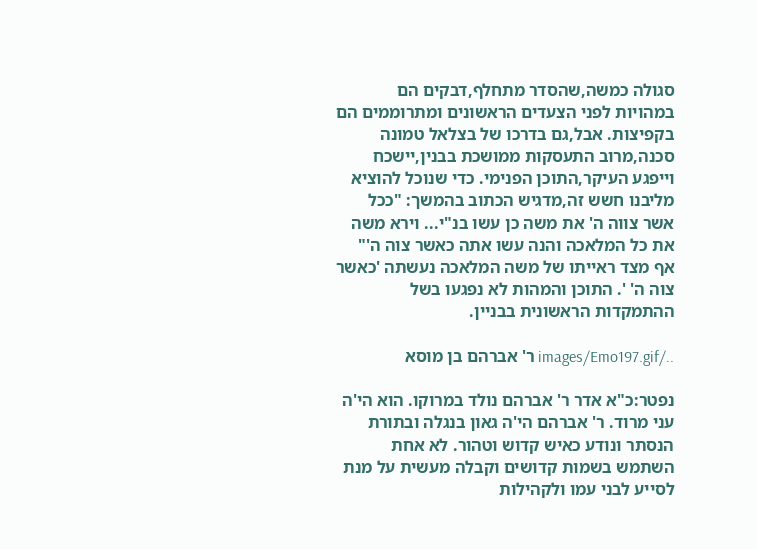סגולה כמשה,שהסדר מתחלף,דבקים הם במהויות לפני הצעדים הראשונים ומתרוממים הם בקפיצות. אבל,גם בדרכו של בצלאל טמונה סכנה,מרוב התעסקות ממושכת בבנין,יישכח וייפגע העיקר,התוכן הפנימי. כדי שנוכל להוציא מליבנו חשש זה,מדגיש הכתוב בהמשך: "ככל אשר צווה ה' את משה כן עשו בנ"י... וירא משה את כל המלאכה והנה עשו אתה כאשר צוה ה'" אף מצד ראייתו של משה המלאכה נעשתה 'כאשר צוה ה' '. התוכן והמהות לא נפגעו בשל ההתמקדות הראשונית בבניין.

../images/Emo197.gif ר' אברהם בן מוסא

נפטר:כ"א אדר ר' אברהם נולד במרוקו. הוא הי'ה עני מרוד. ר' אברהם הי'ה גאון בנגלה ובתורת הנסתר ונודע כאיש קדוש וטהור. לא אחת השתמש בשמות קדושים וקבלה מעשית על מנת לסייע לבני עמו ולקהילות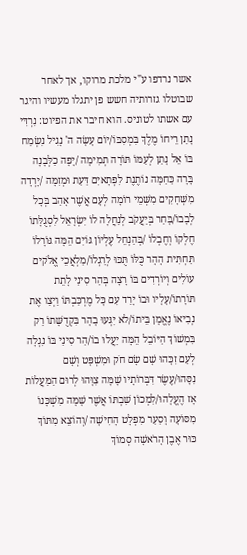אשר נרדפו ע"י מלכת מרוקו, אך לאחר שבוטלו גזרותיה חשש פן יתגלו מעשיו והיגר עם אשתו לטוניס. הוא חיבר את הפיוט: נִרְדִּי נָתַן רֵיחוֹ מֶלֶךְ בִּמְסִבּוֹ/יוֹם עָשָׂה ה' נָגִיל נִשְׂמַח בּוֹ אֵל נָתַן לְעַמּוֹ תּוֹרָה תְמִימָה /יָפָה כַלְּבָנָה בָּרָה כַּחַמָּה נוֹתֶנֶת לִפְתָאיִם דַּעַת וּמְזִמָּה /יָרְדָה מִשְּׁחָקִים מִשְּׁמֵי רוֹמָה לְעָם אֲשֶׁר אָהַב בְּכָל לְבָבוֹ/בָּחַר בְּיַעֲקֹב לְנַחֲלָה לוֹ יִשְׂרָאֵל לִסְגֻלָּתוֹ חֶלְקוֹ וְחֶבְלוֹ /בְּהַנְחֵל עֶלְיוֹן גּוֹיִם הֵמָּה גּוֹרָלוֹ תַּחְתִּית הָהָר כֻּלּוֹ תֻּכּוּ לְרַגְלוֹ/מַלְאֲכֵי אֱלֹקים עוֹלִים וְיוֹרְדִים בּוֹ רָצָה בְּהַר סִינַי לָתֵת תּוֹרָתוֹ/עָלָיו וּבוֹ יָרַד עִם כָּל מֶרְכַּבְתּוֹ וַיְצַו אֶת נְבִיאוֹ נֶאֱמָן בֵּיתוֹ/לא יִגְּעוּ בָהָר בִּקְדֻשָּׁתוֹ רַק בִּמְשׁוֹךְ הַיּוֹבֵל הֵמָּה יַעֲלוּ בוֹ/הַר סִינַי בּוֹ נִגְלָה לְעַם זִכָּהוּ שָׁם שָׂם חֹק וּמִשְׁפָּט וְשָׁם נִסָּהוּ/עֶשֶׂר דִּבְּרוֹתָיו שָׁמָּה צִוָּהוּ לְרוּם הַמַּעֲלוֹת אָז הֶעֱלָהוּ/לִמְכוֹן שִׁבְתּוֹ אֲשֶׁר שָׁמָּה מִשְׁכָּנוֹ מִסּוֹעָה וָסַעַר מִפְלָט הָחִישָׁה /וְהוֹצֵא מִתּוֹךְ כּוּר אֶבֶן הָרֹאשָׁה סְמוֹךְ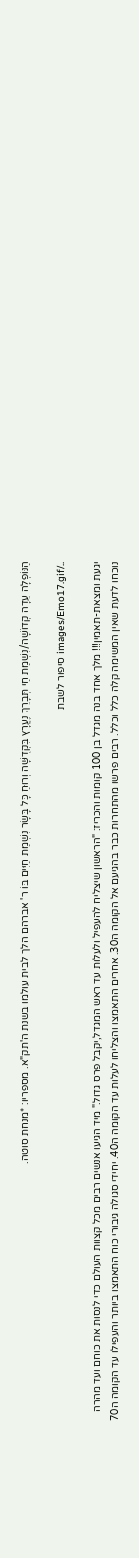הַנּוֹפְלָה עֵדָה קְדוֹשָׁה/נִשְׁמַת חַי תְּבָרֵךְ נֶעֱרָץ בִּקְדֻשָּׁה וְרוּחַ כָּל בָּשָׂר נִשְׁמַת חַיִּים בּוֹ ר' אברהם הלך לבית עולמו בשנת ה'תק"א. מספריו: *מנחת סוטה.

../images/Emo17.gif סיפור לשבת

יגעת ומצאת-תאמין!!! מלך אחד בנה מגדל בן 100 קומות והכריז: "הראשון שיצליח להעפיל ולעלות עד ראש המגדל,יקבל פרס גדול." מיד הגיעו אנשים רבים מכל קצוות העולם כדי לנסות את כוחם ועד מהרה נוכחו לדעת שאין המשימה קלה כלל וכלל. רבים פרשו מהתחרות כבר בהגיעם אל הקומה ה30. אחרים התאמצו והצליחו לעלות עד הקומה ה40. יחידי סגולה גיבורי כוח התאמצו ביותר והעפילו עד הקומה ה70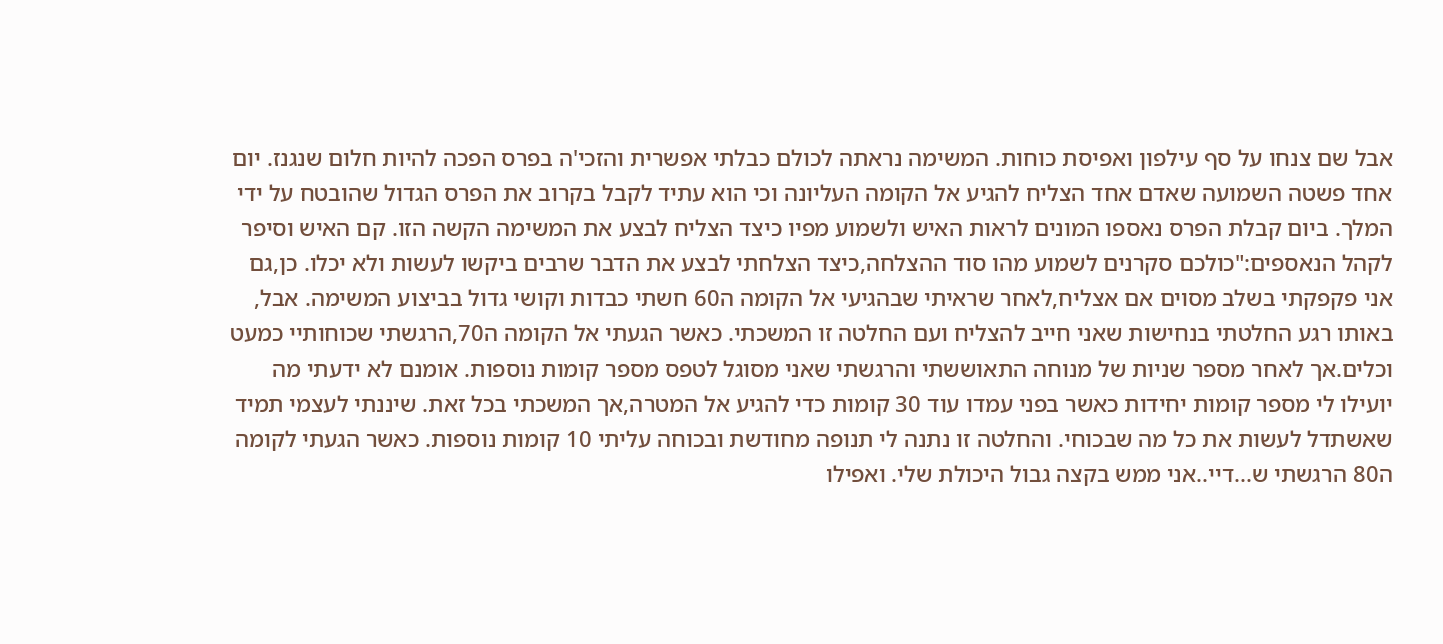אבל שם צנחו על סף עילפון ואפיסת כוחות. המשימה נראתה לכולם כבלתי אפשרית והזכי'ה בפרס הפכה להיות חלום שנגנז. יום אחד פשטה השמועה שאדם אחד הצליח להגיע אל הקומה העליונה וכי הוא עתיד לקבל בקרוב את הפרס הגדול שהובטח על ידי המלך. ביום קבלת הפרס נאספו המונים לראות האיש ולשמוע מפיו כיצד הצליח לבצע את המשימה הקשה הזו. קם האיש וסיפר לקהל הנאספים:"כולכם סקרנים לשמוע מהו סוד ההצלחה,כיצד הצלחתי לבצע את הדבר שרבים ביקשו לעשות ולא יכלו. כן,גם אני פקפקתי בשלב מסוים אם אצליח,לאחר שראיתי שבהגיעי אל הקומה ה60 חשתי כבדות וקושי גדול בביצוע המשימה. אבל, באותו רגע החלטתי בנחישות שאני חייב להצליח ועם החלטה זו המשכתי. כאשר הגעתי אל הקומה ה70,הרגשתי שכוחותיי כמעט וכלים.אך לאחר מספר שניות של מנוחה התאוששתי והרגשתי שאני מסוגל לטפס מספר קומות נוספות. אומנם לא ידעתי מה יועילו לי מספר קומות יחידות כאשר בפני עמדו עוד 30 קומות כדי להגיע אל המטרה,אך המשכתי בכל זאת. שיננתי לעצמי תמיד שאשתדל לעשות את כל מה שבכוחי. והחלטה זו נתנה לי תנופה מחודשת ובכוחה עליתי 10 קומות נוספות. כאשר הגעתי לקומה ה80 הרגשתי ש...דיי..אני ממש בקצה גבול היכולת שלי. ואפילו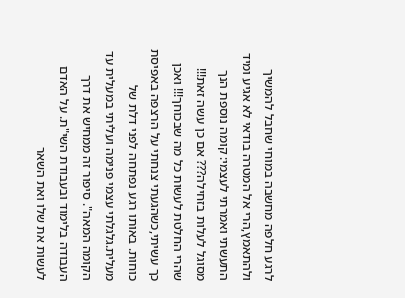לרגע חלפה מחשבה במוחי שחבל להמשיך ולהתאמץ,הרי אל המטרה בודאי לא אגיע ומיד התעשתי ואמרתי לעצמי: קומה נוספת הנך מסוגל לעלות בזחילה??? אם כן עשה זאת!!! שהרי החלטת לעשות כל מה שבכוחך!!! ואכן כך עשיתי,כשהגעתי צנחתי על הרצפה באפיסת כוחות. באותו רגע נפתחה לפני דלת של מעלית.גלגלתי עצמי פנימה ועליתי במעלית עד הקומה המאה". סיפור זה ממחיש את דרך העבודה בלימוד ובעבודת השי"ת. על האדם לעשות את שלו ואת השאר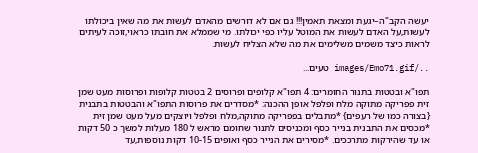יעשה הקב"ה–יגעת ומצאת תאמין!!! גם אם לא דורשים מהאדם לעשות את מה שאין ביכולתו לעשות,על האדם לעשות את המוטל עליו כפי יכולתו. מי שממלא את חובתו כראוי,זוכה לעיתים לראות כיצד משמים משלימים את מה שלא הצליח לעשות.

../images/Emo71.gif טעים...

תפו"א ובטטות בתנור החומרים: 4 תפו"א קלופים ופרוסים 2 בטטות קלופות ופרוסות מעט שמן זית פפריקה מתוקה מלח ופלפל אופן ההכנה: *מסדרים את פרוסות התפו"א והבטטות בתבנית {בצורה כמו של רעפים} *מתבלים בפפריקה מתוקה,מלח ופלפל ויוצקים מעל מעט שמן זית *מכסים את התבנית בנייר כסף ומכניסים לתנור שחומם מראש ל 180 מעלות למשך כ 50 דקות או עד שהירקות מתרככים. *מסירים את הנייר כסף ואופים 10-15 דקות נוספות,עד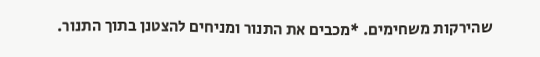שהירקות משחימים. *מכבים את התנור ומניחים להצטנן בתוך התנור.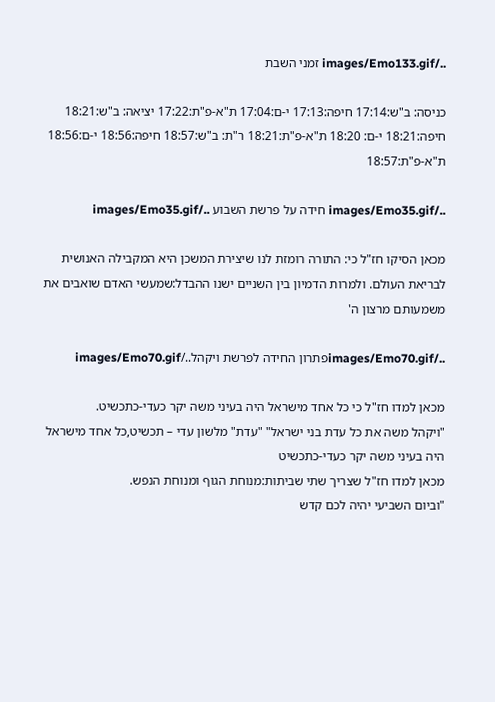../images/Emo133.gif זמני השבת

כניסה: ב"ש:17:14 חיפה:17:13 י-ם:17:04 ת"א-פ"ת:17:22 יציאה: ב"ש:18:21 חיפה:18:21 י-ם: 18:20 ת"א-פ"ת:18:21 ר"ת: ב"ש:18:57 חיפה:18:56 י-ם:18:56 ת"א-פ"ת:18:57

../images/Emo35.gif חידה על פרשת השבוע ../images/Emo35.gif

מכאן הסיקו חז"ל כי: התורה רומזת לנו שיצירת המשכן היא המקבילה האנושית לבריאת העולם. ולמרות הדמיון בין השניים ישנו ההבדל:שמעשי האדם שואבים את משמעותם מרצון ה'

../images/Emo70.gifפתרון החידה לפרשת ויקהל../images/Emo70.gif

מכאן למדו חז"ל כי כל אחד מישראל היה בעיני משה יקר כעדי-כתכשיט.
"ויקהל משה את כל עדת בני ישראל" "עדת" מלשון עדי – תכשיט,כל אחד מישראל היה בעיני משה יקר כעדי-כתכשיט
מכאן למדו חז"ל שצריך שתי שביתות:מנוחת הגוף ומנוחת הנפש.
"וביום השביעי יהיה לכם קדש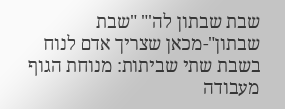שבת שבתון לה'" "שבת שבתון"-מכאן שצריך אדם לנוח בשבת שתי שביתות: מנוחת הגוף מעבודה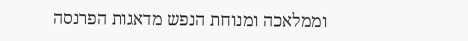וממלאכה ומנוחת הנפש מדאגות הפרנסה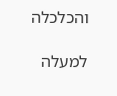והכלכלה

למעלה